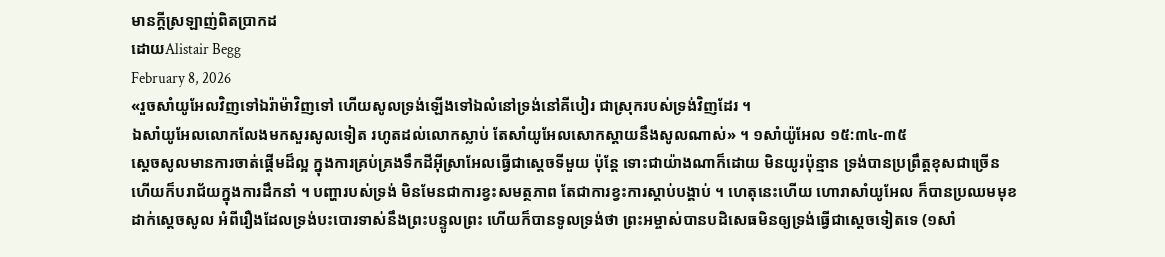មានក្តីស្រឡាញ់ពិតប្រាកដ
ដោយAlistair Begg
February 8, 2026
«រួចសាំយូអែលវិញទៅឯរ៉ាម៉ាវិញទៅ ហើយសូលទ្រង់ឡើងទៅឯលំនៅទ្រង់នៅគីបៀរ ជាស្រុករបស់ទ្រង់វិញដែរ ។
ឯសាំយូអែលលោកលែងមកសួរសូលទៀត រហូតដល់លោកស្លាប់ តែសាំយូអែលសោកស្ដាយនឹងសូលណាស់» ។ ១សាំយ៉ូអែល ១៥:៣៤-៣៥
ស្តេចសូលមានការចាត់ផ្តើមដ៏ល្អ ក្នុងការគ្រប់គ្រងទឹកដីអ៊ីស្រាអែលធ្វើជាស្តេចទីមួយ ប៉ុន្តែ ទោះជាយ៉ាងណាក៏ដោយ មិនយូរប៉ុន្មាន ទ្រង់បានប្រព្រឹត្តខុសជាច្រើន ហើយក៏បរាជ័យក្នុងការដឹកនាំ ។ បញ្ហារបស់ទ្រង់ មិនមែនជាការខ្វះសមត្ថភាព តែជាការខ្វះការស្តាប់បង្គាប់ ។ ហេតុនេះហើយ ហោរាសាំយូអែល ក៏បានប្រឈមមុខដាក់ស្តេចសូល អំពីរឿងដែលទ្រង់បះបោរទាស់នឹងព្រះបន្ទូលព្រះ ហើយក៏បានទូលទ្រង់ថា ព្រះអម្ចាស់បានបដិសេធមិនឲ្យទ្រង់ធ្វើជាស្តេចទៀតទេ (១សាំ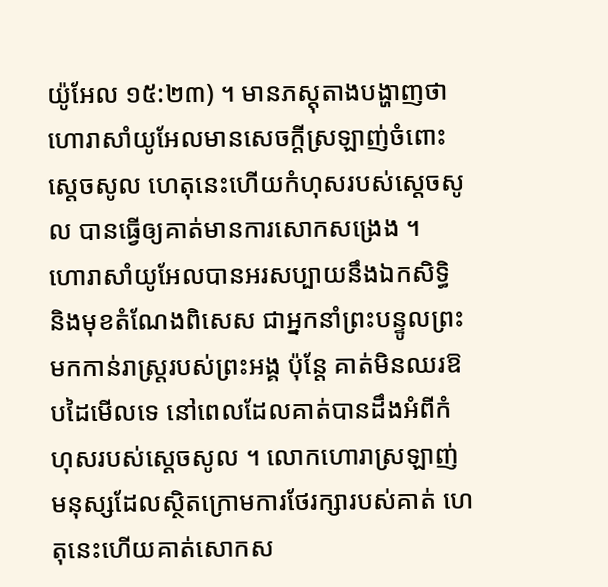យ៉ូអែល ១៥:២៣) ។ មានភស្តុតាងបង្ហាញថា ហោរាសាំយូអែលមានសេចក្តីស្រឡាញ់ចំពោះស្តេចសូល ហេតុនេះហើយកំហុសរបស់ស្តេចសូល បានធ្វើឲ្យគាត់មានការសោកសង្រេង ។
ហោរាសាំយូអែលបានអរសប្បាយនឹងឯកសិទ្ធិ និងមុខតំណែងពិសេស ជាអ្នកនាំព្រះបន្ទូលព្រះ មកកាន់រាស្រ្តរបស់ព្រះអង្គ ប៉ុន្តែ គាត់មិនឈរឱបដៃមើលទេ នៅពេលដែលគាត់បានដឹងអំពីកំហុសរបស់ស្តេចសូល ។ លោកហោរាស្រឡាញ់មនុស្សដែលស្ថិតក្រោមការថែរក្សារបស់គាត់ ហេតុនេះហើយគាត់សោកស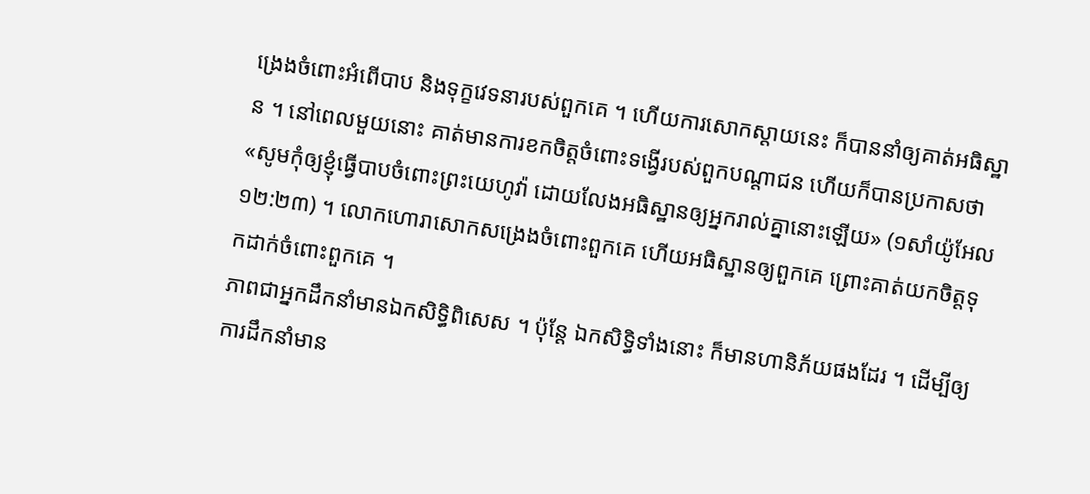ង្រេងចំពោះអំពើបាប និងទុក្ខវេទនារបស់ពួកគេ ។ ហើយការសោកស្តាយនេះ ក៏បាននាំឲ្យគាត់អធិស្ឋាន ។ នៅពេលមួយនោះ គាត់មានការខកចិត្តចំពោះទង្វើរបស់ពួកបណ្តាជន ហើយក៏បានប្រកាសថា «សូមកុំឲ្យខ្ញុំធ្វើបាបចំពោះព្រះយេហូវ៉ា ដោយលែងអធិស្ឋានឲ្យអ្នករាល់គ្នានោះឡើយ» (១សាំយ៉ូអែល ១២:២៣) ។ លោកហោរាសោកសង្រេងចំពោះពួកគេ ហើយអធិស្ឋានឲ្យពួកគេ ព្រោះគាត់យកចិត្តទុកដាក់ចំពោះពួកគេ ។
ភាពជាអ្នកដឹកនាំមានឯកសិទ្ធិពិសេស ។ ប៉ុន្តែ ឯកសិទ្ធិទាំងនោះ ក៏មានហានិភ័យផងដែរ ។ ដើម្បីឲ្យការដឹកនាំមាន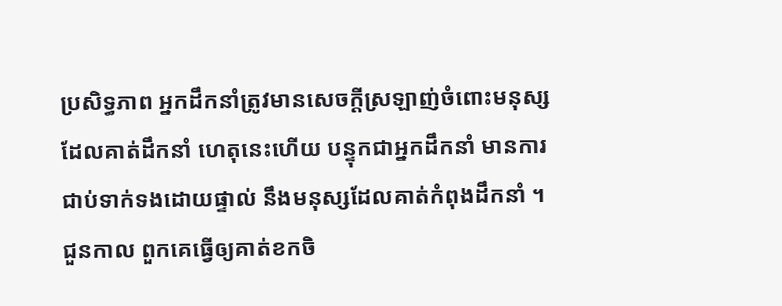ប្រសិទ្ធភាព អ្នកដឹកនាំត្រូវមានសេចក្តីស្រឡាញ់ចំពោះមនុស្សដែលគាត់ដឹកនាំ ហេតុនេះហើយ បន្ទុកជាអ្នកដឹកនាំ មានការជាប់ទាក់ទងដោយផ្ទាល់ នឹងមនុស្សដែលគាត់កំពុងដឹកនាំ ។ ជួនកាល ពួកគេធ្វើឲ្យគាត់ខកចិ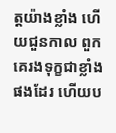ត្តយ៉ាងខ្លាំង ហើយជួនកាល ពួកគេរងទុក្ខជាខ្លាំងផងដែរ ហើយប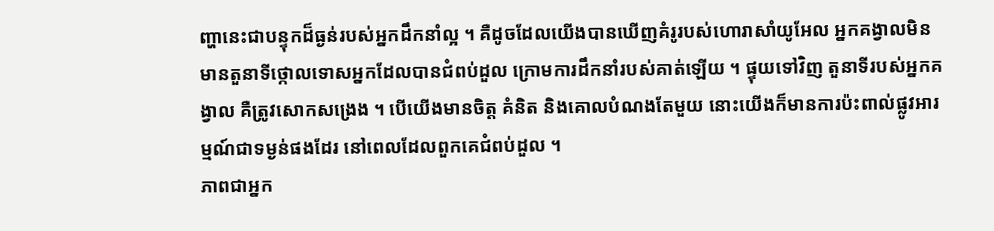ញ្ហានេះជាបន្ទុកដ៏ធ្ងន់របស់អ្នកដឹកនាំល្អ ។ គឺដូចដែលយើងបានឃើញគំរូរបស់ហោរាសាំយូអែល អ្នកគង្វាលមិនមានតួនាទីថ្កោលទោសអ្នកដែលបានជំពប់ដួល ក្រោមការដឹកនាំរបស់គាត់ឡើយ ។ ផ្ទុយទៅវិញ តួនាទីរបស់អ្នកគង្វាល គឺត្រូវសោកសង្រេង ។ បើយើងមានចិត្ត គំនិត និងគោលបំណងតែមួយ នោះយើងក៏មានការប៉ះពាល់ផ្លូវអារម្មណ៍ជាទម្ងន់ផងដែរ នៅពេលដែលពួកគេជំពប់ដួល ។
ភាពជាអ្នក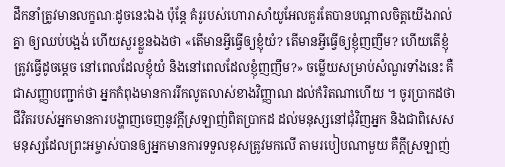ដឹកនាំត្រូវមានលក្ខណៈដូចនេះឯង ប៉ុន្តែ គំរូរបស់ហោរាសាំយូអែលគួរតែបានបណ្តាលចិត្តយើងរាល់គ្នា ឲ្យឈប់បង្អង់ ហើយសួរខ្លួនឯងថា «តើមានអ្វីធ្វើឲ្យខ្ញុំយំ? តើមានអ្វីធ្វើឲ្យខ្ញុំញញឹម? ហើយតើខ្ញុំត្រូវធ្វើដូចម្តេច នៅពេលដែលខ្ញុំយំ និងនៅពេលដែលខ្ញុំញញឹម?» ចម្លើយសម្រាប់សំណួរទាំងនេះ គឺជាសញ្ញាបញ្ជាក់ថា អ្នកកំពុងមានការរីកលូតលាស់ខាងវិញ្ញាណ ដល់កំរិតណាហើយ ។ ចូរប្រាកដថា ជីវិតរបស់អ្នកមានការបង្ហាញចេញនូវក្តីស្រឡាញ់ពិតប្រាកដ ដល់មនុស្សនៅជុំវិញអ្នក និងជាពិសេសមនុស្សដែលព្រះអម្ចាស់បានឲ្យអ្នកមានការទទួលខុសត្រូវមកលើ តាមរបៀបណាមួយ គឺក្តីស្រឡាញ់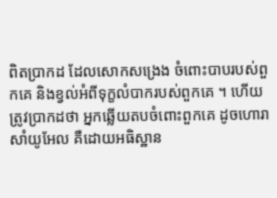ពិតប្រាកដ ដែលសោកសង្រេង ចំពោះបាបរបស់ពួកគេ និងខ្វល់អំពីទុក្ខលំបាករបស់ពួកគេ ។ ហើយត្រូវប្រាកដថា អ្នកឆ្លើយតបចំពោះពួកគេ ដូចហោរាសាំយូអែល គឺដោយអធិស្ឋាន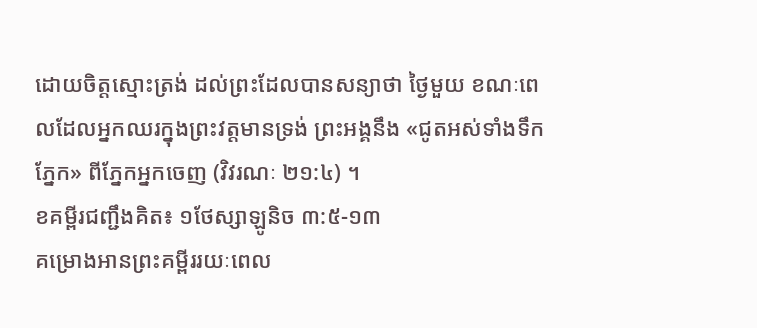ដោយចិត្តស្មោះត្រង់ ដល់ព្រះដែលបានសន្យាថា ថ្ងៃមួយ ខណៈពេលដែលអ្នកឈរក្នុងព្រះវត្តមានទ្រង់ ព្រះអង្គនឹង «ជូតអស់ទាំងទឹកភ្នែក» ពីភ្នែកអ្នកចេញ (វិវរណៈ ២១:៤) ។
ខគម្ពីរជញ្ជឹងគិត៖ ១ថែស្សាឡូនិច ៣:៥-១៣
គម្រោងអានព្រះគម្ពីររយៈពេល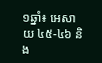១ឆ្នាំ៖ អេសាយ ៤៥-៤៦ និង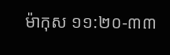ម៉ាកុស ១១:២០-៣៣